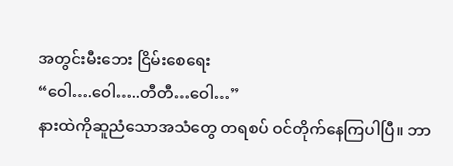အတွင်းမီးဘေး ငြိမ်းစေရေး
“ဝေါ….ဝေါ…..တီတီ…ဝေါ…”
နားထဲကိုဆူညံသောအသံတွေ တရစပ် ဝင်တိုက်နေကြပါပြီ။ ဘာ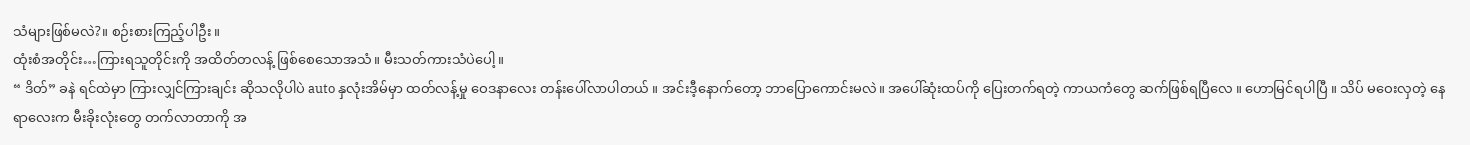သံများဖြစ်မလဲ?။ စဉ်းစားကြည့်ပါဦး။
ထုံးစံအတိုင်း…ကြားရသူတိုင်းကို အထိတ်တလန့် ဖြစ်စေသောအသံ။ မီးသတ်ကားသံပဲပေါ့။
“ ဒိတ်” ခနဲ ရင်ထဲမှာ ကြားလျှင်ကြားချင်း ဆိုသလိုပါပဲ auto နှလုံးအိမ်မှာ ထတ်လန့်မှု ဝေဒနာလေး တန်းပေါ်လာပါတယ် ။ အင်းဒီ့နောက်တော့ ဘာပြောကောင်းမလဲ။ အပေါ်ဆုံးထပ်ကို ပြေးတက်ရတဲ့ ကာယကံတွေ ဆက်ဖြစ်ရပြီလေ ။ ဟောမြင်ရပါပြီ ။ သိပ် မဝေးလှတဲ့ နေရာလေးက မီးခိုးလုံးတွေ တက်လာတာကို အ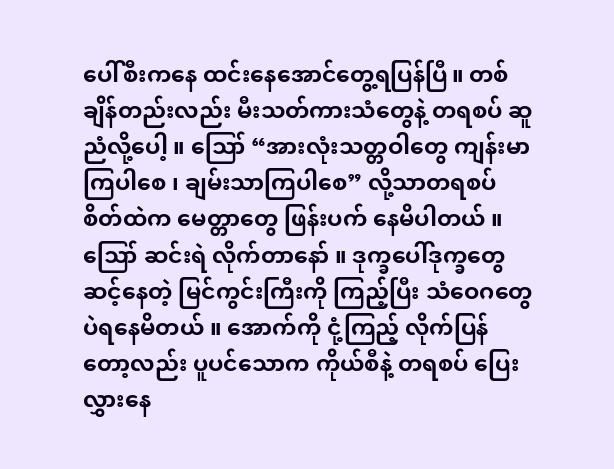ပေါ်စီးကနေ ထင်းနေအောင်တွေ့ရပြန်ပြီ။ တစ်ချိန်တည်းလည်း မီးသတ်ကားသံတွေနဲ့ တရစပ် ဆူညံလို့ပေါ့ ။ ဪ “အားလုံးသတ္တဝါတွေ ကျန်းမာကြပါစေ ၊ ချမ်းသာကြပါစေ” လို့သာတရစပ် စိတ်ထဲက မေတ္တာတွေ ဖြန်းပက် နေမိပါတယ် ။
ဪ ဆင်းရဲ လိုက်တာနော် ။ ဒုက္ခပေါ်ဒုက္ခတွေ ဆင့်နေတဲ့ မြင်ကွင်းကြီးကို ကြည့်ပြီး သံဝေဂတွေပဲရနေမိတယ် ။ အောက်ကို ငုံ့ကြည့် လိုက်ပြန်တော့လည်း ပူပင်သောက ကိုယ်စီနဲ့ တရစပ် ပြေးလွှားနေ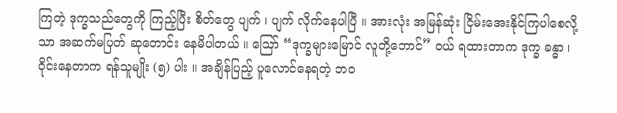ကြတဲ့ ဒုက္ခသည်တွေကို ကြည့်ပြီး စိတ်တွေ ပျက် ၊ ပျက် လိုက်နေပါပြီ ။ အားလုံး အမြန်ဆုံး ငြိမ်းအေးနိုင်ကြပါစေလို့သာ အဆက်မပြတ် ဆုတောင်း နေမိပါတယ် ။ ဪ “ဒုက္ခများမြောင် လူတို့ဘောင်” ဝယ် ရထားတာက ဒုက္ခ ခန္ဓာ ၊ ဝိုင်းနေတာက ရန်သူမျိုး (၅) ပါး ။ အချိန်ပြည့် ပူလောင်နေရတဲ့ ဘဝ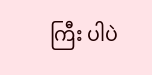ကြီး ပါပဲ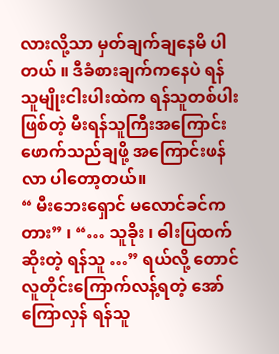လားလို့သာ မှတ်ချက်ချနေမိ ပါတယ် ။ ဒီခံစားချက်ကနေပဲ ရန်သူမျိုးငါးပါးထဲက ရန်သူတစ်ပါးဖြစ်တဲ့ မီးရန်သူကြီးအကြောင်း ဖောက်သည်ချဖို့ အကြောင်းဖန်လာ ပါတော့တယ်။
“ မီးဘေးရှောင် မလောင်ခင်ကတား” ၊ “… သူခိုး ၊ ဓါးပြထက်ဆိုးတဲ့ ရန်သူ …” ရယ်လို့ တောင် လူတိုင်းကြောက်လန့်ရတဲ့ အော်ကြောလှန် ရန်သူ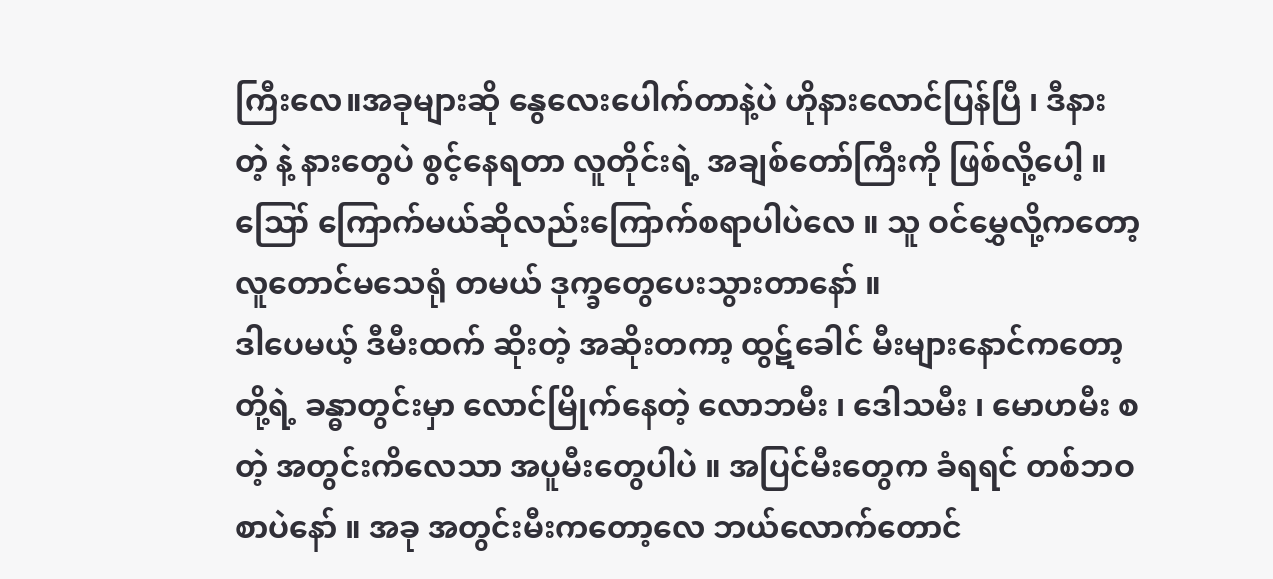ကြီးလေ။အခုများဆို နွေလေးပေါက်တာနဲ့ပဲ ဟိုနားလောင်ပြန်ပြီ ၊ ဒီနား တဲ့ နဲ့ နားတွေပဲ စွင့်နေရတာ လူတိုင်းရဲ့ အချစ်တော်ကြီးကို ဖြစ်လို့ပေါ့ ။ ဪ ကြောက်မယ်ဆိုလည်းကြောက်စရာပါပဲလေ ။ သူ ဝင်မွှေလို့ကတော့ လူတောင်မသေရုံ တမယ် ဒုက္ခတွေပေးသွားတာနော် ။
ဒါပေမယ့် ဒီမီးထက် ဆိုးတဲ့ အဆိုးတကာ့ ထွဋ်ခေါင် မီးများနောင်ကတော့ တို့ရဲ့ ခန္ဓာတွင်းမှာ လောင်မြိုက်နေတဲ့ လောဘမီး ၊ ဒေါသမီး ၊ မောဟမီး စတဲ့ အတွင်းကိလေသာ အပူမီးတွေပါပဲ ။ အပြင်မီးတွေက ခံရရင် တစ်ဘဝစာပဲနော် ။ အခု အတွင်းမီးကတော့လေ ဘယ်လောက်တောင်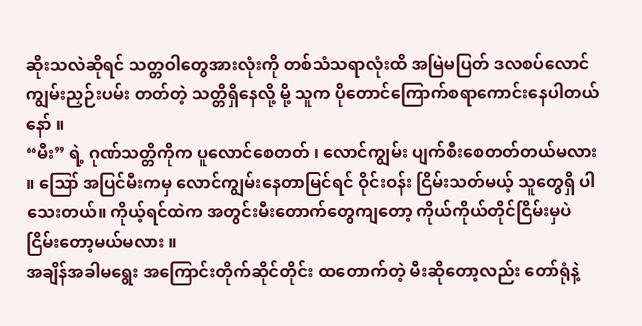ဆိုးသလဲဆိုရင် သတ္တဝါတွေအားလုံးကို တစ်သံသရာလုံးထိ အမြဲမပြတ် ဒလစပ်လောင်ကျွမ်းညှဉ်းပမ်း တတ်တဲ့ သတ္တိရှိနေလို့ မို့ သူက ပိုတောင်ကြောက်စရာကောင်းနေပါတယ်နော် ။
“မီး” ရဲ့ ဂုဏ်သတ္တိကိုက ပူလောင်စေတတ် ၊ လောင်ကျွမ်း ပျက်စီးစေတတ်တယ်မလား ။ ဪ အပြင်မီးကမှ လောင်ကျွမ်းနေတာမြင်ရင် ဝိုင်းဝန်း ငြိမ်းသတ်မယ့် သူတွေရှိ ပါသေးတယ်။ ကိုယ့်ရင်ထဲက အတွင်းမီးတောက်တွေကျတော့ ကိုယ်ကိုယ်တိုင်ငြိမ်းမှပဲ ငြိမ်းတော့မယ်မလား ။
အချိန်အခါမရွေး အကြောင်းတိုက်ဆိုင်တိုင်း ထတောက်တဲ့ မီးဆိုတော့လည်း တော်ရုံနဲ့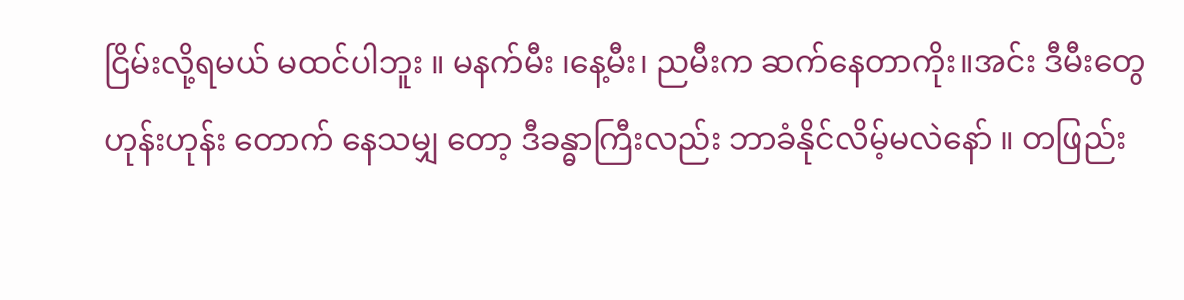ငြိမ်းလို့ရမယ် မထင်ပါဘူး ။ မနက်မီး ၊နေ့မီး၊ ညမီးက ဆက်နေတာကိုး။အင်း ဒီမီးတွေ ဟုန်းဟုန်း တောက် နေသမျှ တော့ ဒီခန္ဓာကြီးလည်း ဘာခံနိုင်လိမ့်မလဲနော် ။ တဖြည်း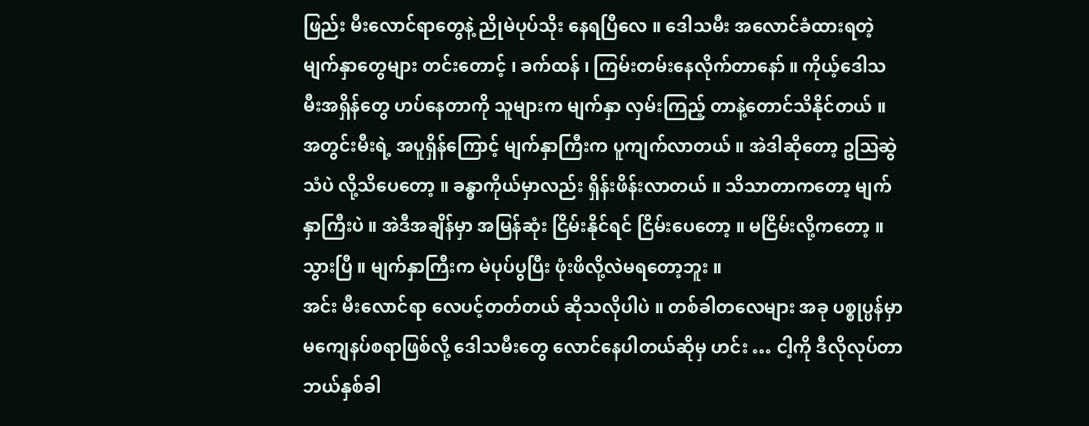ဖြည်း မီးလောင်ရာတွေနဲ့ ညိုမဲပုပ်သိုး နေရပြီလေ ။ ဒေါသမီး အလောင်ခံထားရတဲ့ မျက်နှာတွေများ တင်းတောင့် ၊ ခက်ထန် ၊ ကြမ်းတမ်းနေလိုက်တာနော် ။ ကိုယ့်ဒေါသမီးအရှိန်တွေ ဟပ်နေတာကို သူများက မျက်နှာ လှမ်းကြည့် တာနဲ့တောင်သိနိုင်တယ် ။
အတွင်းမီးရဲ့ အပူရှိန်ကြောင့် မျက်နှာကြီးက ပူကျက်လာတယ် ။ အဲဒါဆိုတော့ ဥဩဆွဲသံပဲ လို့သိပေတော့ ။ ခန္ဓာကိုယ်မှာလည်း ရှိန်းဖိန်းလာတယ် ။ သိသာတာကတော့ မျက်နှာကြီးပဲ ။ အဲဒီအချိန်မှာ အမြန်ဆုံး ငြိမ်းနိုင်ရင် ငြိမ်းပေတော့ ။ မငြိမ်းလို့ကတော့ ။ သွားပြီ ။ မျက်နှာကြီးက မဲပုပ်ပွပြီး ဖုံးဖိလို့လဲမရတော့ဘူး ။
အင်း မီးလောင်ရာ လေပင့်တတ်တယ် ဆိုသလိုပါပဲ ။ တစ်ခါတလေများ အခု ပစ္စုပ္ပန်မှာ မကျေနပ်စရာဖြစ်လို့ ဒေါသမီးတွေ လောင်နေပါတယ်ဆိုမှ ဟင်း … ငါ့ကို ဒီလိုလုပ်တာ ဘယ်နှစ်ခါ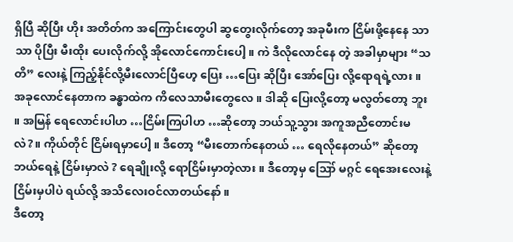ရှိပြီ ဆိုပြီး ဟိုး အတိတ်က အကြောင်းတွေပါ ဆွတွေးလိုက်တော့ အခုမီးက ငြိမ်းဖို့နေနေ သာသာ ပိုပြီး မီးထိုး ပေးလိုက်လို့ အိုလောင်ကောင်းပေါ့။ ကဲ ဒီလိုလောင်နေ တဲ့ အခါမှာများ “သတိ” လေးနဲ့ ကြည့်နိုင်လို့မီးလောင်ပြီဟေ့ ပြေး …ပြေး ဆိုပြီး အော်ပြေး လို့ရောရရဲ့လား။
အခုလောင်နေတာက ခန္ဓာထဲက ကိလေသာမီးတွေလေ ။ ဒါဆို ပြေးလို့တော့ မလွတ်တော့ ဘူး ။ အမြန် ရေလောင်းပါဟ …ငြိမ်းကြပါဟ …ဆိုတော့ ဘယ်သူ့သွား အကူအညီတောင်းမလဲ?။ ကိုယ်တိုင် ငြိမ်းရမှာပေါ့ ။ ဒီတော့ “မီးတောက်နေတယ် … ရေလိုနေတယ်” ဆိုတော့ ဘယ်ရေနဲ့ ငြိမ်းမှာလဲ ? ရေချိုးလို့ ရောငြိမ်းမှာတဲ့လား ။ ဒီတော့မှ ဪ မဂ္ဂင် ရေအေးလေးနဲ့ ငြိမ်းမှပါပဲ ရယ်လို့ အသိလေးဝင်လာတယ်နော်။
ဒီတော့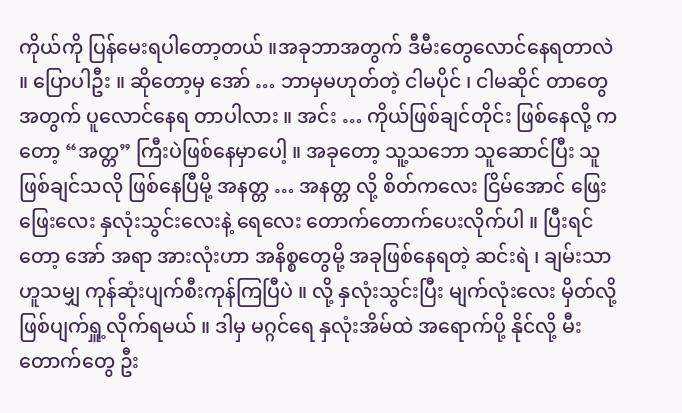ကိုယ်ကို ပြန်မေးရပါတော့တယ် ။အခုဘာအတွက် ဒီမီးတွေလောင်နေရတာလဲ ။ ပြောပါဦး ။ ဆိုတော့မှ အော် … ဘာမှမဟုတ်တဲ့ ငါမပိုင် ၊ ငါမဆိုင် တာတွေ အတွက် ပူလောင်နေရ တာပါလား ။ အင်း … ကိုယ်ဖြစ်ချင်တိုင်း ဖြစ်နေလို့ ကတော့ “အတ္တ” ကြီးပဲဖြစ်နေမှာပေါ့ ။ အခုတော့ သူ့သဘော သူဆောင်ပြီး သူဖြစ်ချင်သလို ဖြစ်နေပြီမို့ အနတ္တ … အနတ္တ လို့ စိတ်ကလေး ငြိမ်အောင် ဖြေးဖြေးလေး နှလုံးသွင်းလေးနဲ့ ရေလေး တောက်တောက်ပေးလိုက်ပါ ။ ပြီးရင်တော့ အော် အရာ အားလုံးဟာ အနိစ္စတွေမို့ အခုဖြစ်နေရတဲ့ ဆင်းရဲ ၊ ချမ်းသာ ဟူသမျှ ကုန်ဆုံးပျက်စီးကုန်ကြပြီပဲ ။ လို့ နှလုံးသွင်းပြီး မျက်လုံးလေး မှိတ်လို့ ဖြစ်ပျက်ရှူ့လိုက်ရမယ် ။ ဒါမှ မဂ္ဂင်ရေ နှလုံးအိမ်ထဲ အရောက်ပို့ နိုင်လို့ မီးတောက်တွေ ဦး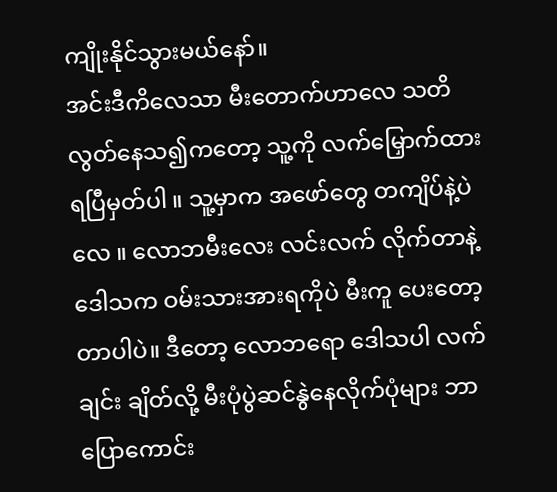ကျိုးနိုင်သွားမယ်နော်။
အင်းဒီကိလေသာ မီးတောက်ဟာလေ သတိလွတ်နေသ၍ကတော့ သူ့ကို လက်မြှောက်ထား ရပြီမှတ်ပါ ။ သူ့မှာက အဖော်တွေ တကျိပ်နဲ့ပဲလေ ။ လောဘမီးလေး လင်းလက် လိုက်တာနဲ့ ဒေါသက ဝမ်းသားအားရကိုပဲ မီးကူ ပေးတော့တာပါပဲ။ ဒီတော့ လောဘရော ဒေါသပါ လက်ချင်း ချိတ်လို့ မီးပုံပွဲဆင်နွဲနေလိုက်ပုံများ ဘာပြောကောင်း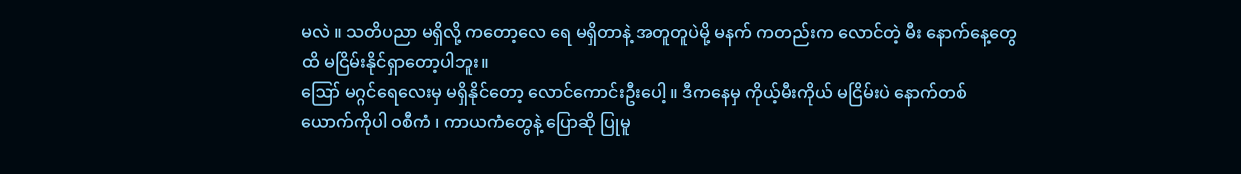မလဲ ။ သတိပညာ မရှိလို့ ကတော့လေ ရေ မရှိတာနဲ့ အတူတူပဲမို့ မနက် ကတည်းက လောင်တဲ့ မီး နောက်နေ့တွေထိ မငြိမ်းနိုင်ရှာတော့ပါဘူး။
ဪ မဂ္ဂင်ရေလေးမှ မရှိနိုင်တော့ လောင်ကောင်းဦးပေါ့ ။ ဒီကနေမှ ကိုယ့်မီးကိုယ် မငြိမ်းပဲ နောက်တစ်ယောက်ကိုပါ ဝစီကံ ၊ ကာယကံတွေနဲ့ ပြောဆို ပြုမူ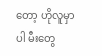တော့ ဟိုလူမှာပါ မီးတွေ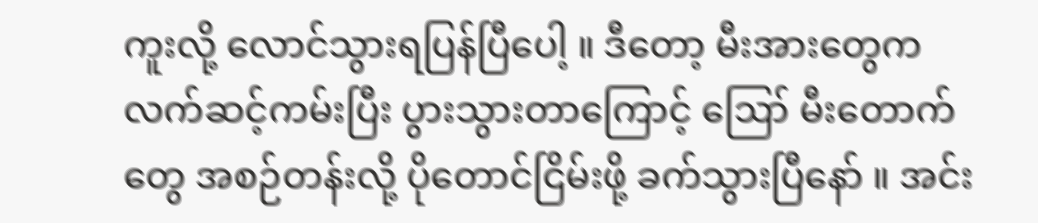ကူးလို့ လောင်သွားရပြန်ပြီပေါ့ ။ ဒီတော့ မီးအားတွေက လက်ဆင့်ကမ်းပြီး ပွားသွားတာကြောင့် ဪ မီးတောက်တွေ အစဉ်တန်းလို့ ပိုတောင်ငြိမ်းဖို့ ခက်သွားပြီနော် ။ အင်း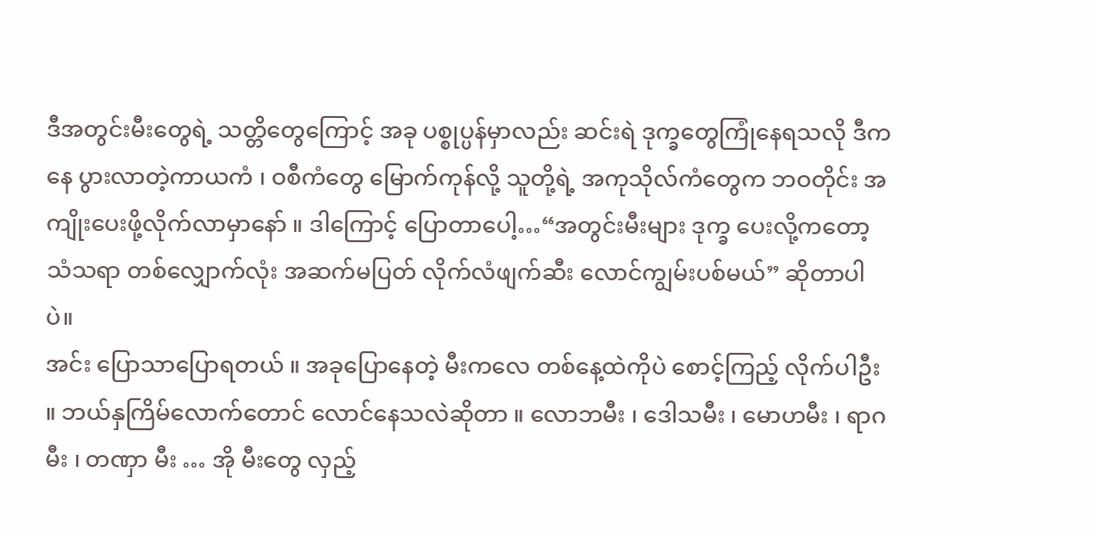ဒီအတွင်းမီးတွေရဲ့ သတ္တိတွေကြောင့် အခု ပစ္စုပ္ပန်မှာလည်း ဆင်းရဲ ဒုက္ခတွေကြုံနေရသလို ဒီကနေ ပွားလာတဲ့ကာယကံ ၊ ဝစီကံတွေ မြောက်ကုန်လို့ သူတို့ရဲ့ အကုသိုလ်ကံတွေက ဘဝတိုင်း အကျိုးပေးဖို့လိုက်လာမှာနော် ။ ဒါကြောင့် ပြောတာပေါ့…“အတွင်းမီးများ ဒုက္ခ ပေးလို့ကတော့ သံသရာ တစ်လျှောက်လုံး အဆက်မပြတ် လိုက်လံဖျက်ဆီး လောင်ကျွမ်းပစ်မယ်” ဆိုတာပါပဲ။
အင်း ပြောသာပြောရတယ် ။ အခုပြောနေတဲ့ မီးကလေ တစ်နေ့ထဲကိုပဲ စောင့်ကြည့် လိုက်ပါဦး ။ ဘယ်နှကြိမ်လောက်တောင် လောင်နေသလဲဆိုတာ ။ လောဘမီး ၊ ဒေါသမီး ၊ မောဟမီး ၊ ရာဂမီး ၊ တဏှာ မီး … အို မီးတွေ လှည့်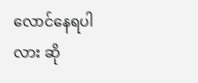လောင်နေရပါလား ဆို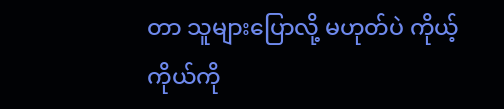တာ သူများပြောလို့ မဟုတ်ပဲ ကိုယ့်ကိုယ်ကို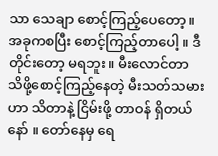သာ သေချာ စောင့်ကြည့်ပေတော့။ အခုကစပြီး စောင့်ကြည့်တာပေါ့ ။ ဒီတိုင်းတော့ မရဘူး။ မီးလောင်တာ သိဖို့စောင့်ကြည့်နေတဲ့ မီးသတ်သမားဟာ သိတာနဲ့ ငြိမ်းဖို့ တာဝန် ရှိတယ်နော် ။ တော်နေမှ ရေ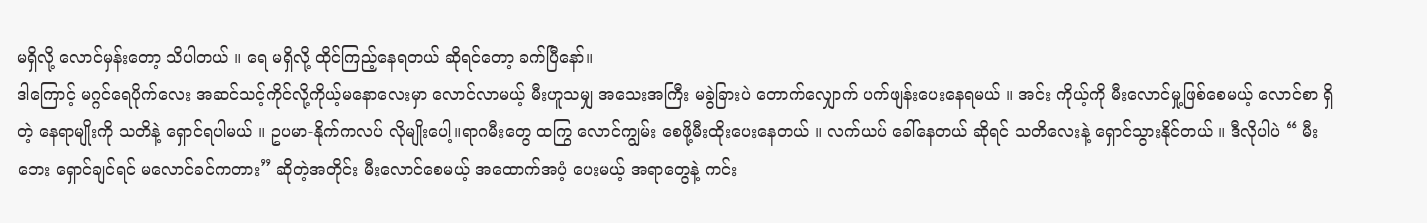မရှိလို့ လောင်မှန်းတော့ သိပါတယ် ။ ရေ မရှိလို့ ထိုင်ကြည့်နေရတယ် ဆိုရင်တော့ ခက်ပြီနော်။
ဒါကြောင့် မဂ္ဂင်ရေပိုက်လေး အဆင်သင့်ကိုင်လို့ကိုယ့်မနောလေးမှာ လောင်လာမယ့် မီးဟူသမျှ အသေးအကြီး မခွဲခြားပဲ တောက်လျှောက် ပက်ဖျန်းပေးနေရမယ် ။ အင်း ကိုယ့်ကို မီးလောင်မှု့ဖြစ်စေမယ့် လောင်စာ ရှိတဲ့ နေရာမျိုးကို သတိနဲ့ ရှောင်ရပါမယ် ။ ဥပမာ-နိုက်ကလပ် လိုမျိုးပေါ့။ရာဂမီးတွေ ထကြွ လောင်ကျွမ်း စေဖို့မီးထိုးပေးနေတယ် ။ လက်ယပ် ခေါ်နေတယ် ဆိုရင် သတိလေးနဲ့ ရှောင်သွားနိုင်တယ် ။ ဒီလိုပါပဲ “ မီးဘေး ရှောင်ချင်ရင် မလောင်ခင်ကတား” ဆိုတဲ့အတိုင်း မီးလောင်စေမယ့် အထောက်အပံ့ ပေးမယ့် အရာတွေနဲ့ ကင်း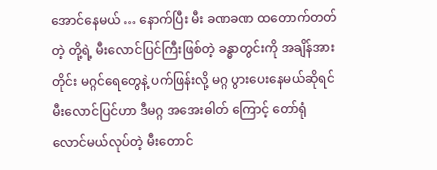အောင်နေမယ် … နောက်ပြီး မီး ခဏခဏ ထတောက်တတ်တဲ့ တို့ရဲ့ မီးလောင်ပြင်ကြီးဖြစ်တဲ့ ခန္ဓာတွင်းကို အချိန်အားတိုင်း မဂ္ဂင်ရေတွေနဲ့ ပက်ဖြန်းလို့ မဂ္ဂ ပွားပေးနေမယ်ဆိုရင် မီးလောင်ပြင်ဟာ ဒီမဂ္ဂ အအေးဓါတ် ကြောင့် တော်ရုံ လောင်မယ်လုပ်တဲ့ မီးတောင်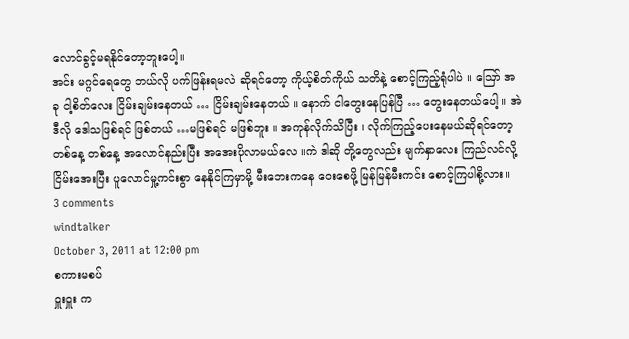လောင်ခွင့်မရနိုင်တော့ဘူးပေါ့။
အင်း မဂ္ဂင်ရေတွေ ဘယ်လို ပက်ဖြန်းရမလဲ ဆိုရင်တော့ ကိုယ့်စိတ်ကိုယ် သတိနဲ့ စောင့်ကြည့်ရုံပါပဲ ။ ဪ အခု ငါ့စိတ်လေး ငြိမ်းချမ်းနေတယ် … ငြိမ်းချမ်းနေတယ် ။ နောက် ငါတွေးနေပြန်ပြီ … တွေးနေတယ်ပေါ့ ။ အဲဒီလို ဒေါသဖြစ်ရင် ဖြစ်တယ် …မဖြစ်ရင် မဖြစ်ဘူး ။ အကုန်လိုက်သိပြီး ၊ လိုက်ကြည့်ပေးနေမယ်ဆိုရင်တော့ တစ်နေ့ တစ်နေ့ အလောင်နည်းပြီး အအေးပိုလာမယ်လေ ။ကဲ ဒါဆို တို့တွေလည်း မျက်နှာလေး ကြည်လင်လို့ ငြိမ်းအေးပြီး ပူလောင်မှု့ကင်းစွာ နေနိုင်ကြမှာမို့ မီးဘေးကနေ ဝေးစေဖို့ မြန်မြန်မီးကင်း စောင့်ကြပါစို့လား။
3 comments
windtalker
October 3, 2011 at 12:00 pm
စကားမစပ်
ဝှူးဝှူး က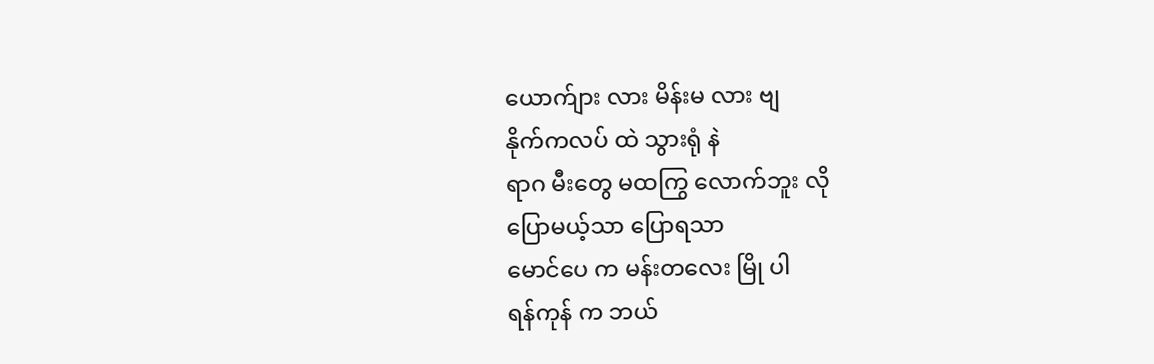ယောက်ျား လား မိန်းမ လား ဗျ
နိုက်ကလပ် ထဲ သွားရုံ နဲ
ရာဂ မီးတွေ မထကြွ လောက်ဘူး လို
ပြောမယ့်သာ ပြောရသာ
မောင်ပေ က မန်းတလေး မြို ပါ
ရန်ကုန် က ဘယ်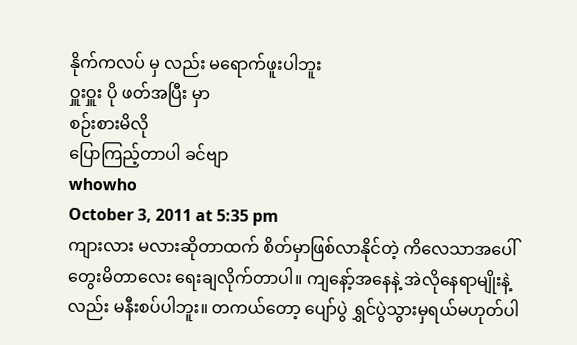နိုက်ကလပ် မှ လည်း မရောက်ဖူးပါဘူး
ဝှူးဝှူး ပို ဖတ်အပြီး မှာ
စဉ်းစားမိလို
ပြောကြည့်တာပါ ခင်ဗျာ
whowho
October 3, 2011 at 5:35 pm
ကျားလား မလားဆိုတာထက် စိတ်မှာဖြစ်လာနိုင်တဲ့ ကိလေသာအပေါ် တွေးမိတာလေး ရေးချလိုက်တာပါ။ ကျနော့်အနေနဲ့ အဲလိုနေရာမျိုးနဲ့လည်း မနီးစပ်ပါဘူး။ တကယ်တော့ ပျော်ပွဲ ရွှင်ပွဲသွားမှရယ်မဟုတ်ပါ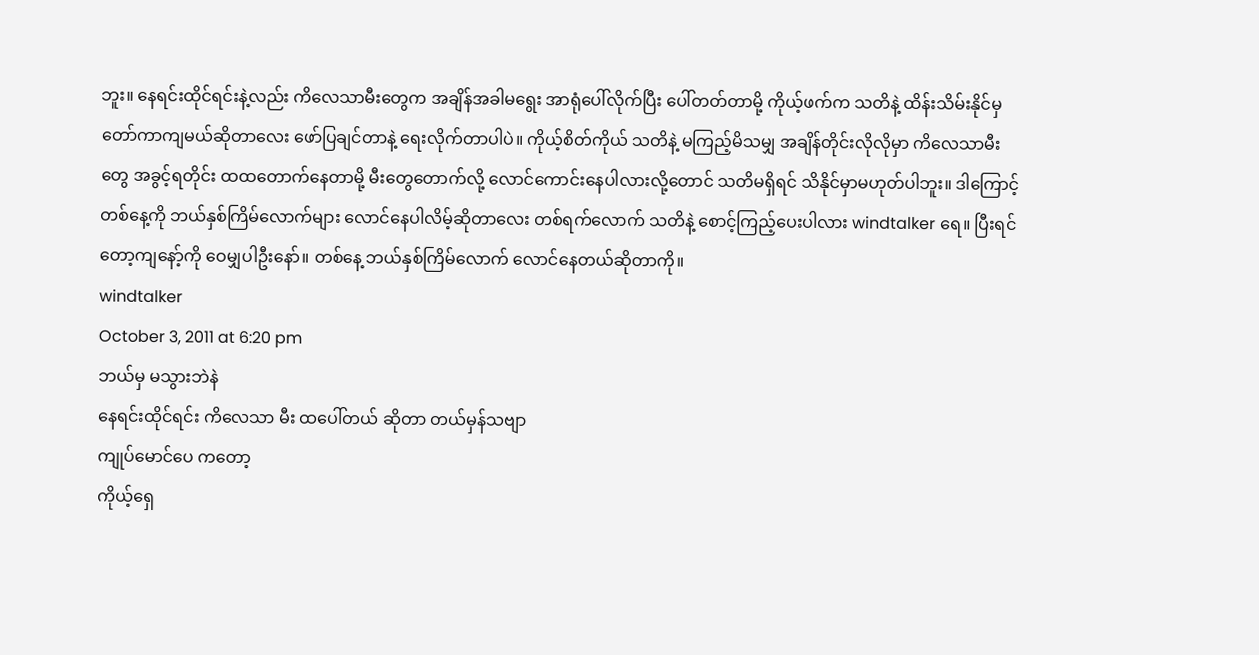ဘူး။ နေရင်းထိုင်ရင်းနဲ့လည်း ကိလေသာမီးတွေက အချိန်အခါမရွေး အာရုံပေါ်လိုက်ပြီး ပေါ်တတ်တာမို့ ကိုယ့်ဖက်က သတိနဲ့ ထိန်းသိမ်းနိုင်မှ တော်ကာကျမယ်ဆိုတာလေး ဖော်ပြချင်တာနဲ့ ရေးလိုက်တာပါပဲ။ ကိုယ့်စိတ်ကိုယ် သတိနဲ့ မကြည့်မိသမျှ အချိန်တိုင်းလိုလိုမှာ ကိလေသာမီးတွေ အခွင့်ရတိုင်း ထထတောက်နေတာမို့ မီးတွေတောက်လို့ လောင်ကောင်းနေပါလားလို့တောင် သတိမရှိရင် သိနိုင်မှာမဟုတ်ပါဘူး။ ဒါကြောင့် တစ်နေ့ကို ဘယ်နှစ်ကြိမ်လောက်များ လောင်နေပါလိမ့်ဆိုတာလေး တစ်ရက်လောက် သတိနဲ့ စောင့်ကြည့်ပေးပါလား windtalker ရေ။ ပြီးရင်တော့ကျနော့်ကို ဝေမျှပါဦးနော်။ တစ်နေ့ ဘယ်နှစ်ကြိမ်လောက် လောင်နေတယ်ဆိုတာကို။
windtalker
October 3, 2011 at 6:20 pm
ဘယ်မှ မသွားဘဲနဲ
နေရင်းထိုင်ရင်း ကိလေသာ မီး ထပေါ်တယ် ဆိုတာ တယ်မှန်သဗျာ
ကျုပ်မောင်ပေ ကတော့
ကိုယ့်ရှေ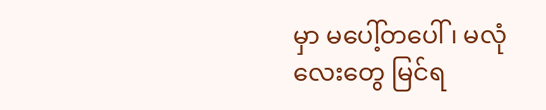မှာ မပေါ့်တပေါ် ၊ မလုံ လေးတွေ မြင်ရ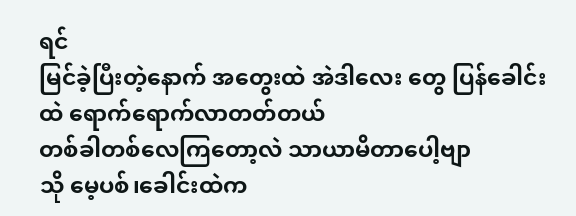ရင်
မြင်ခဲ့ပြီးတဲ့နောက် အတွေးထဲ အဲဒါလေး တွေ ပြန်ခေါင်းထဲ ရောက်ရောက်လာတတ်တယ်
တစ်ခါတစ်လေကြတော့လဲ သာယာမိတာပေါ့ဗျာ
သို မေ့ပစ်၊ခေါင်းထဲက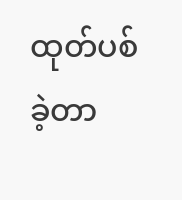ထုတ်ပစ်ခဲ့တာ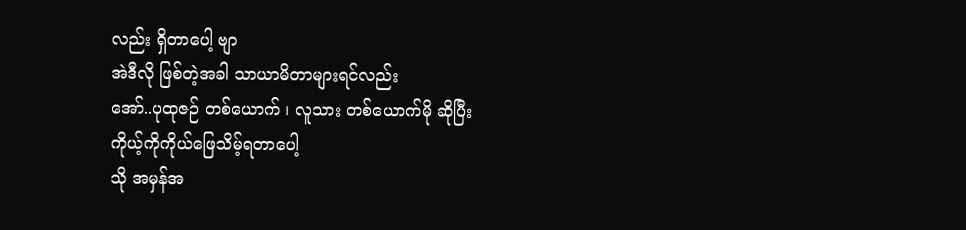လည်း ရှိတာပေါ့ ဗျာ
အဲဒီလို ဖြစ်တဲ့အခါ သာယာမိတာများရင်လည်း
အော်..ပုထုဇဉ် တစ်ယောက် ၊ လူသား တစ်ယောက်မို ဆိုပြီး
ကိုယ့်ကိုကိုယ်ဖြေသိမ့်ရတာပေါ့
သို အမှန်အ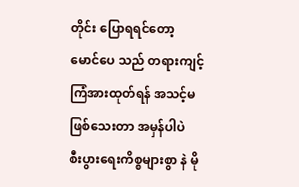တိုင်း ပြောရရင်တော့
မောင်ပေ သည် တရားကျင့်ကြံအားထုတ်ရန် အသင့်မဖြစ်သေးတာ အမှန်ပါပဲ
စီးပွားရေးကိစ္စများစွာ နဲ မို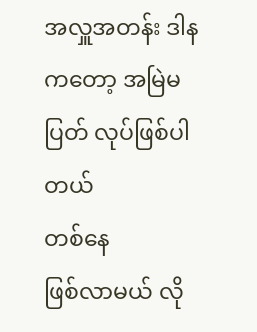အလှူအတန်း ဒါန ကတော့ အမြဲမပြတ် လုပ်ဖြစ်ပါတယ်
တစ်နေ
ဖြစ်လာမယ် လို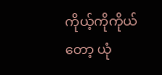ကိုယ့်ကိုကိုယ်တော့ ယုံ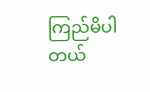ကြည်မိပါတယ်